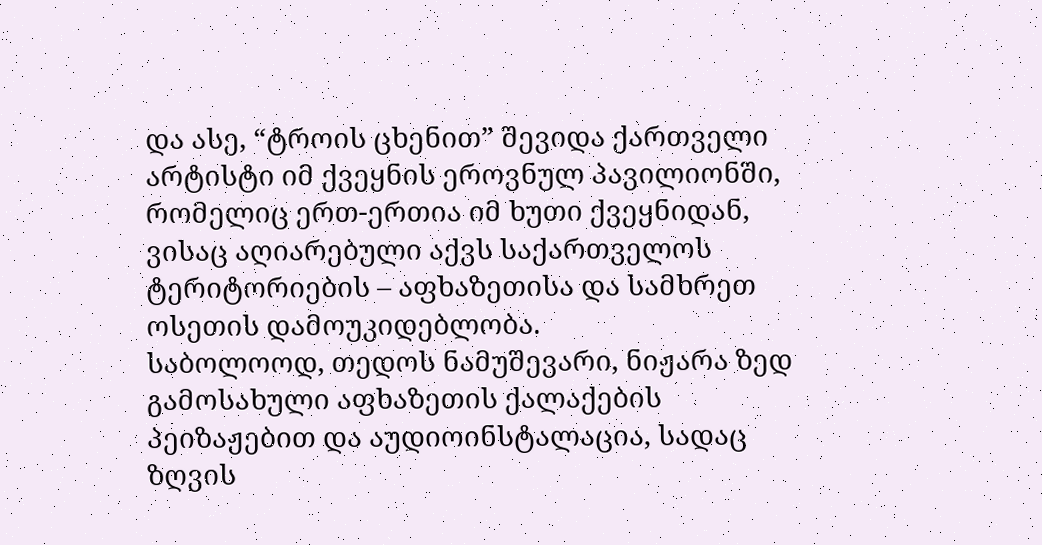და ასე, “ტროის ცხენით” შევიდა ქართველი არტისტი იმ ქვეყნის ეროვნულ პავილიონში, რომელიც ერთ-ერთია იმ ხუთი ქვეყნიდან, ვისაც აღიარებული აქვს საქართველოს ტერიტორიების – აფხაზეთისა და სამხრეთ ოსეთის დამოუკიდებლობა.
საბოლოოდ, თედოს ნამუშევარი, ნიჟარა ზედ გამოსახული აფხაზეთის ქალაქების პეიზაჟებით და აუდიოინსტალაცია, სადაც ზღვის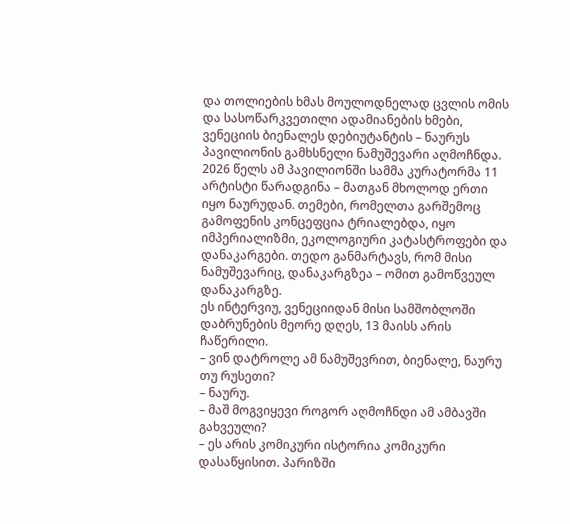და თოლიების ხმას მოულოდნელად ცვლის ომის და სასოწარკვეთილი ადამიანების ხმები, ვენეციის ბიენალეს დებიუტანტის – ნაურუს პავილიონის გამხსნელი ნამუშევარი აღმოჩნდა.
2026 წელს ამ პავილიონში სამმა კურატორმა 11 არტისტი წარადგინა – მათგან მხოლოდ ერთი იყო ნაურუდან. თემები, რომელთა გარშემოც გამოფენის კონცეფცია ტრიალებდა, იყო იმპერიალიზმი, ეკოლოგიური კატასტროფები და დანაკარგები. თედო განმარტავს, რომ მისი ნამუშევარიც, დანაკარგზეა – ომით გამოწვეულ დანაკარგზე.
ეს ინტერვიუ, ვენეციიდან მისი სამშობლოში დაბრუნების მეორე დღეს, 13 მაისს არის ჩაწერილი.
– ვინ დატროლე ამ ნამუშევრით, ბიენალე, ნაურუ თუ რუსეთი?
– ნაურუ.
– მაშ მოგვიყევი როგორ აღმოჩნდი ამ ამბავში გახვეული?
– ეს არის კომიკური ისტორია კომიკური დასაწყისით. პარიზში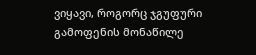ვიყავი, როგორც ჯგუფური გამოფენის მონაწილე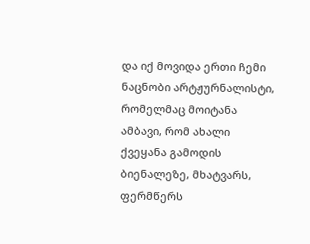და იქ მოვიდა ერთი ჩემი ნაცნობი არტჟურნალისტი, რომელმაც მოიტანა ამბავი, რომ ახალი ქვეყანა გამოდის ბიენალეზე, მხატვარს, ფერმწერს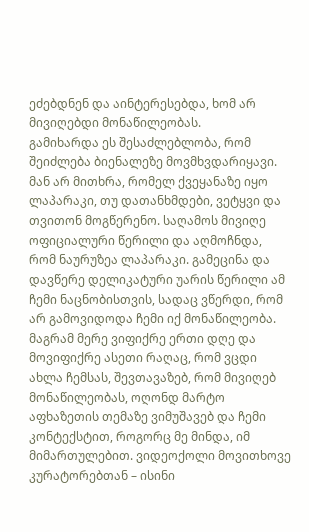ეძებდნენ და აინტერესებდა, ხომ არ მივიღებდი მონაწილეობას.
გამიხარდა ეს შესაძლებლობა, რომ შეიძლება ბიენალეზე მოვმხვდარიყავი. მან არ მითხრა, რომელ ქვეყანაზე იყო ლაპარაკი, თუ დათანხმდები, ვეტყვი და თვითონ მოგწერენო. საღამოს მივიღე ოფიციალური წერილი და აღმოჩნდა, რომ ნაურუზეა ლაპარაკი. გამეცინა და დავწერე დელიკატური უარის წერილი ამ ჩემი ნაცნობისთვის, სადაც ვწერდი, რომ არ გამოვიდოდა ჩემი იქ მონაწილეობა.
მაგრამ მერე ვიფიქრე ერთი დღე და მოვიფიქრე ასეთი რაღაც, რომ ვცდი ახლა ჩემსას, შევთავაზებ, რომ მივიღებ მონაწილეობას, ოღონდ მარტო აფხაზეთის თემაზე ვიმუშავებ და ჩემი კონტექსტით, როგორც მე მინდა, იმ მიმართულებით. ვიდეოქოლი მოვითხოვე კურატორებთან – ისინი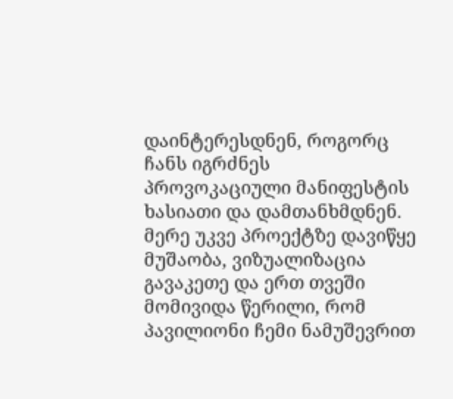დაინტერესდნენ, როგორც ჩანს იგრძნეს პროვოკაციული მანიფესტის ხასიათი და დამთანხმდნენ. მერე უკვე პროექტზე დავიწყე მუშაობა, ვიზუალიზაცია გავაკეთე და ერთ თვეში მომივიდა წერილი, რომ პავილიონი ჩემი ნამუშევრით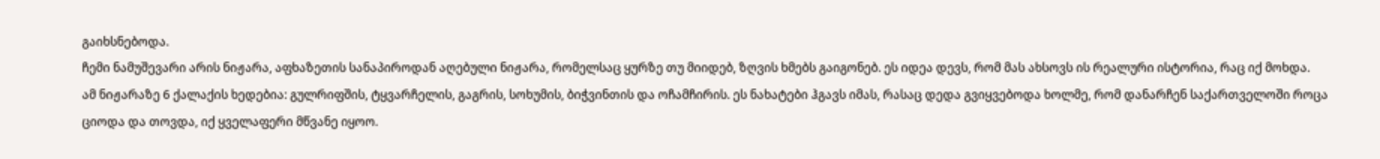გაიხსნებოდა.
ჩემი ნამუშევარი არის ნიჟარა, აფხაზეთის სანაპიროდან აღებული ნიჟარა, რომელსაც ყურზე თუ მიიდებ, ზღვის ხმებს გაიგონებ. ეს იდეა დევს, რომ მას ახსოვს ის რეალური ისტორია, რაც იქ მოხდა.
ამ ნიჟარაზე 6 ქალაქის ხედებია: გულრიფშის, ტყვარჩელის, გაგრის, სოხუმის, ბიჭვინთის და ოჩამჩირის. ეს ნახატები ჰგავს იმას, რასაც დედა გვიყვებოდა ხოლმე, რომ დანარჩენ საქართველოში როცა ციოდა და თოვდა, იქ ყველაფერი მწვანე იყოო.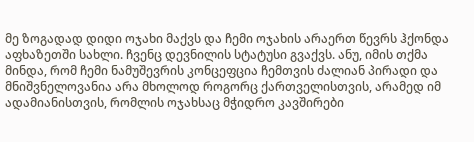მე ზოგადად დიდი ოჯახი მაქვს და ჩემი ოჯახის არაერთ წევრს ჰქონდა აფხაზეთში სახლი. ჩვენც დევნილის სტატუსი გვაქვს. ანუ, იმის თქმა მინდა, რომ ჩემი ნამუშევრის კონცეფცია ჩემთვის ძალიან პირადი და მნიშვნელოვანია არა მხოლოდ როგორც ქართველისთვის, არამედ იმ ადამიანისთვის, რომლის ოჯახსაც მჭიდრო კავშირები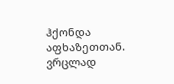ჰქონდა აფხაზეთთან. ვრცლად